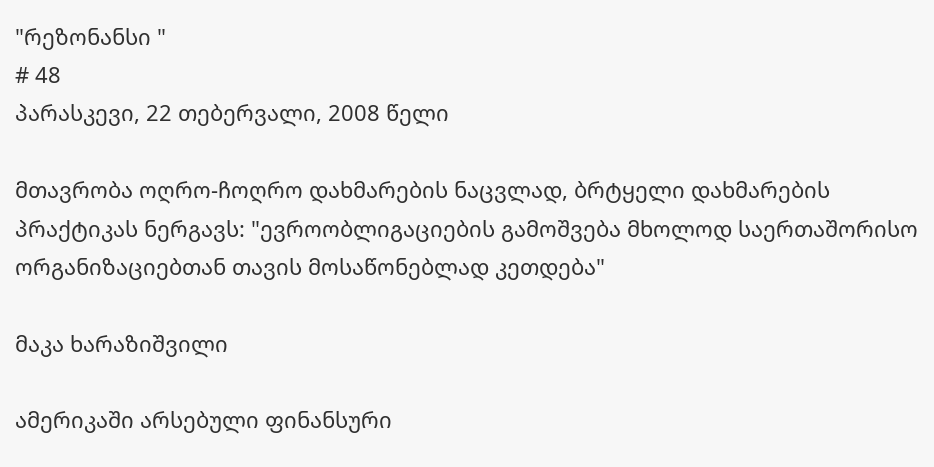"რეზონანსი "
# 48
პარასკევი, 22 თებერვალი, 2008 წელი

მთავრობა ოღრო-ჩოღრო დახმარების ნაცვლად, ბრტყელი დახმარების პრაქტიკას ნერგავს: "ევროობლიგაციების გამოშვება მხოლოდ საერთაშორისო ორგანიზაციებთან თავის მოსაწონებლად კეთდება"

მაკა ხარაზიშვილი

ამერიკაში არსებული ფინანსური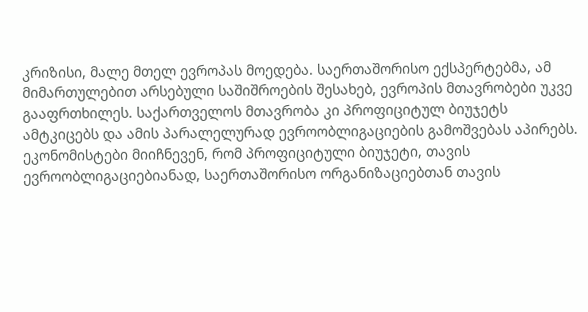კრიზისი, მალე მთელ ევროპას მოედება. საერთაშორისო ექსპერტებმა, ამ მიმართულებით არსებული საშიშროების შესახებ, ევროპის მთავრობები უკვე გააფრთხილეს. საქართველოს მთავრობა კი პროფიციტულ ბიუჯეტს ამტკიცებს და ამის პარალელურად ევროობლიგაციების გამოშვებას აპირებს. ეკონომისტები მიიჩნევენ, რომ პროფიციტული ბიუჯეტი, თავის ევროობლიგაციებიანად, საერთაშორისო ორგანიზაციებთან თავის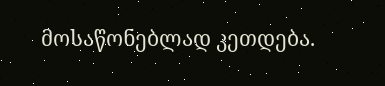მოსაწონებლად კეთდება.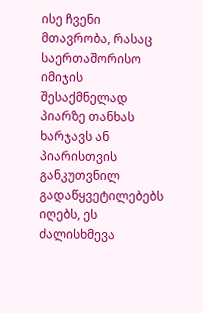ისე ჩვენი მთავრობა, რასაც საერთაშორისო იმიჯის შესაქმნელად პიარზე თანხას ხარჯავს ან პიარისთვის განკუთვნილ გადაწყვეტილებებს იღებს, ეს ძალისხმევა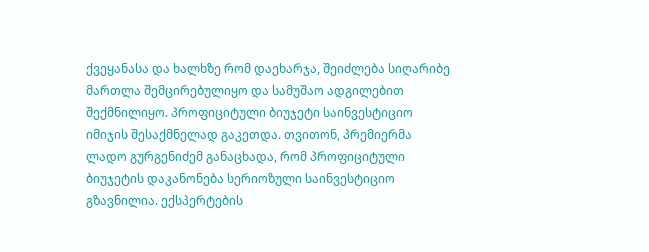ქვეყანასა და ხალხზე რომ დაეხარჯა, შეიძლება სიღარიბე მართლა შემცირებულიყო და სამუშაო ადგილებით შექმნილიყო. პროფიციტული ბიუჯეტი საინვესტიციო იმიჯის შესაქმნელად გაკეთდა. თვითონ, პრემიერმა ლადო გურგენიძემ განაცხადა, რომ პროფიციტული ბიუჯეტის დაკანონება სერიოზული საინვესტიციო გზავნილია. ექსპერტების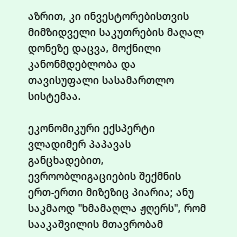აზრით, კი ინვესტორებისთვის მიმზიდველი საკუთრების მაღალ დონეზე დაცვა, მოქნილი კანონმდებლობა და თავისუფალი სასამართლო სისტემაა.

ეკონომიკური ექსპერტი ვლადიმერ პაპავას განცხადებით, ევროობლიგაციების შექმნის ერთ-ერთი მიზეზიც პიარია; ანუ საკმაოდ "ხმამაღლა ჟღერს", რომ სააკაშვილის მთავრობამ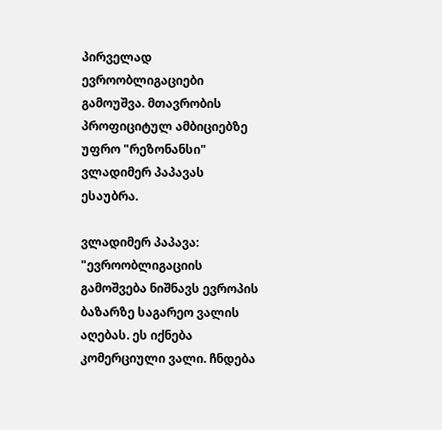პირველად ევროობლიგაციები გამოუშვა. მთავრობის პროფიციტულ ამბიციებზე უფრო "რეზონანსი" ვლადიმერ პაპავას ესაუბრა.

ვლადიმერ პაპავა: "ევროობლიგაციის გამოშვება ნიშნავს ევროპის ბაზარზე საგარეო ვალის აღებას. ეს იქნება კომერციული ვალი. ჩნდება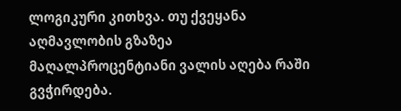ლოგიკური კითხვა. თუ ქვეყანა აღმავლობის გზაზეა მაღალპროცენტიანი ვალის აღება რაში გვჭირდება.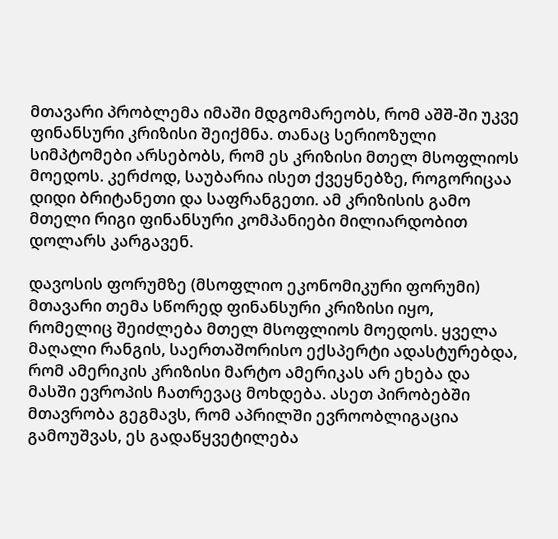მთავარი პრობლემა იმაში მდგომარეობს, რომ აშშ-ში უკვე ფინანსური კრიზისი შეიქმნა. თანაც სერიოზული სიმპტომები არსებობს, რომ ეს კრიზისი მთელ მსოფლიოს მოედოს. კერძოდ, საუბარია ისეთ ქვეყნებზე, როგორიცაა დიდი ბრიტანეთი და საფრანგეთი. ამ კრიზისის გამო მთელი რიგი ფინანსური კომპანიები მილიარდობით დოლარს კარგავენ.

დავოსის ფორუმზე (მსოფლიო ეკონომიკური ფორუმი) მთავარი თემა სწორედ ფინანსური კრიზისი იყო, რომელიც შეიძლება მთელ მსოფლიოს მოედოს. ყველა მაღალი რანგის, საერთაშორისო ექსპერტი ადასტურებდა, რომ ამერიკის კრიზისი მარტო ამერიკას არ ეხება და მასში ევროპის ჩათრევაც მოხდება. ასეთ პირობებში მთავრობა გეგმავს, რომ აპრილში ევროობლიგაცია გამოუშვას, ეს გადაწყვეტილება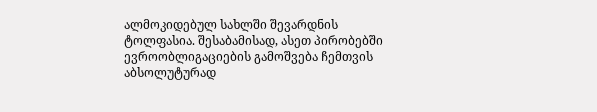ალმოკიდებულ სახლში შევარდნის ტოლფასია. შესაბამისად, ასეთ პირობებში ევროობლიგაციების გამოშვება ჩემთვის აბსოლუტურად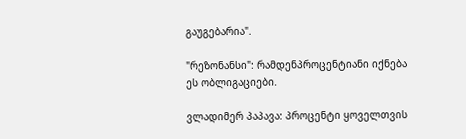გაუგებარია".

"რეზონანსი": რამდენპროცენტიანი იქნება ეს ობლიგაციები.

ვლადიმერ პაპავა: პროცენტი ყოველთვის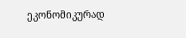ეკონომიკურად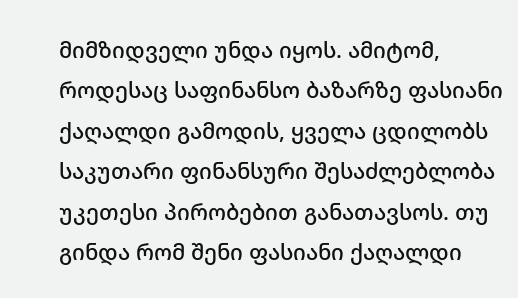მიმზიდველი უნდა იყოს. ამიტომ, როდესაც საფინანსო ბაზარზე ფასიანი ქაღალდი გამოდის, ყველა ცდილობს საკუთარი ფინანსური შესაძლებლობა უკეთესი პირობებით განათავსოს. თუ გინდა რომ შენი ფასიანი ქაღალდი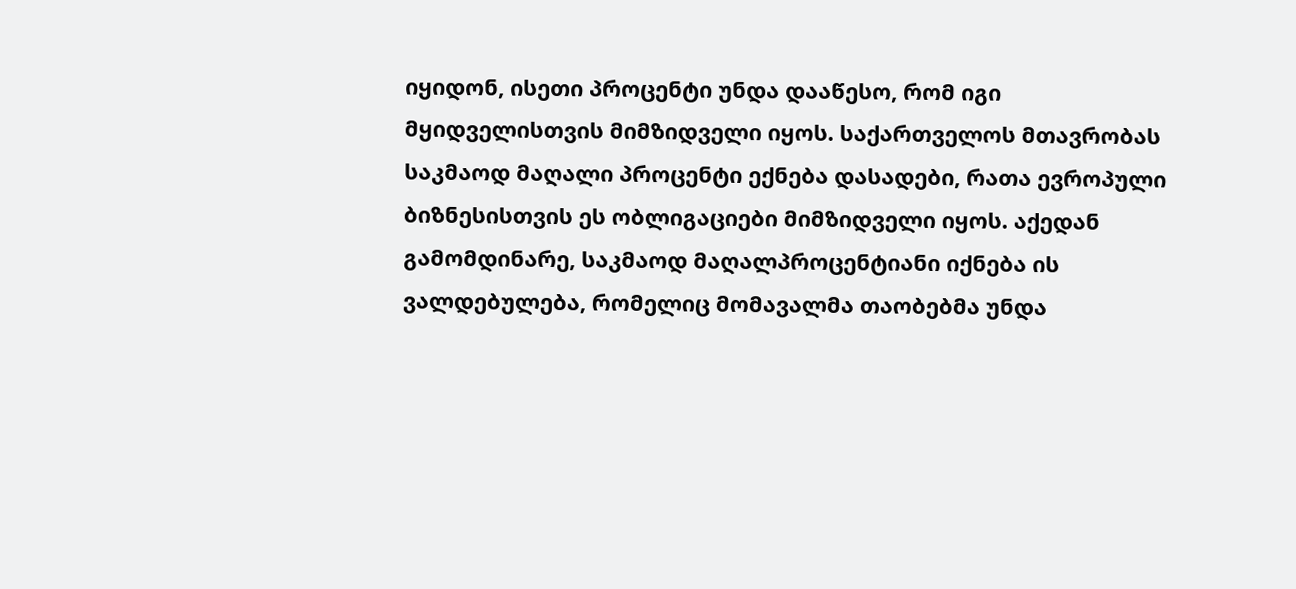იყიდონ, ისეთი პროცენტი უნდა დააწესო, რომ იგი მყიდველისთვის მიმზიდველი იყოს. საქართველოს მთავრობას საკმაოდ მაღალი პროცენტი ექნება დასადები, რათა ევროპული ბიზნესისთვის ეს ობლიგაციები მიმზიდველი იყოს. აქედან გამომდინარე, საკმაოდ მაღალპროცენტიანი იქნება ის ვალდებულება, რომელიც მომავალმა თაობებმა უნდა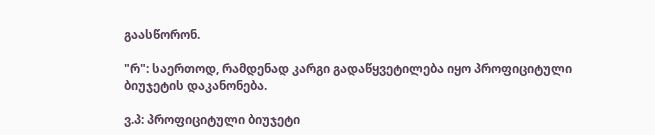გაასწორონ.

"რ": საერთოდ, რამდენად კარგი გადაწყვეტილება იყო პროფიციტული ბიუჯეტის დაკანონება.

ვ.პ: პროფიციტული ბიუჯეტი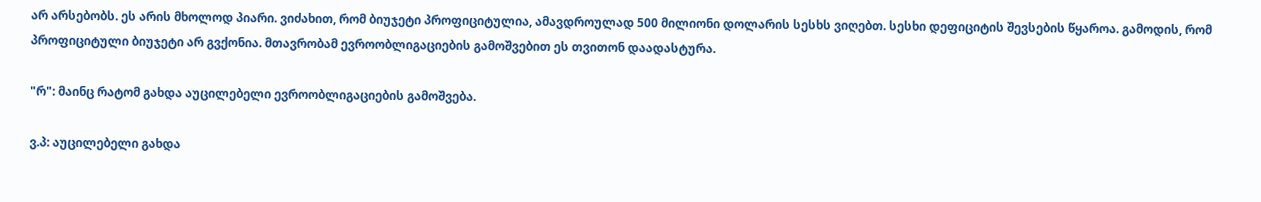არ არსებობს. ეს არის მხოლოდ პიარი. ვიძახით, რომ ბიუჯეტი პროფიციტულია, ამავდროულად 500 მილიონი დოლარის სესხს ვიღებთ. სესხი დეფიციტის შევსების წყაროა. გამოდის, რომ პროფიციტული ბიუჯეტი არ გვქონია. მთავრობამ ევროობლიგაციების გამოშვებით ეს თვითონ დაადასტურა.

"რ": მაინც რატომ გახდა აუცილებელი ევროობლიგაციების გამოშვება.

ვ.პ: აუცილებელი გახდა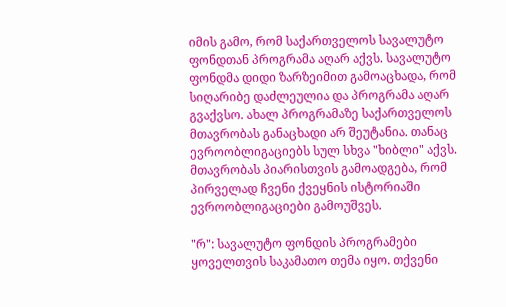იმის გამო, რომ საქართველოს სავალუტო ფონდთან პროგრამა აღარ აქვს. სავალუტო ფონდმა დიდი ზარზეიმით გამოაცხადა, რომ სიღარიბე დაძლეულია და პროგრამა აღარ გვაქვსო. ახალ პროგრამაზე საქართველოს მთავრობას განაცხადი არ შეუტანია. თანაც ევროობლიგაციებს სულ სხვა "ხიბლი" აქვს. მთავრობას პიარისთვის გამოადგება, რომ პირველად ჩვენი ქვეყნის ისტორიაში ევროობლიგაციები გამოუშვეს.

"რ": სავალუტო ფონდის პროგრამები ყოველთვის საკამათო თემა იყო. თქვენი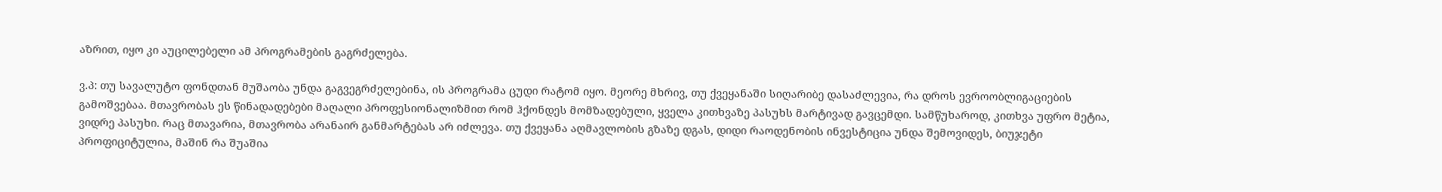აზრით, იყო კი აუცილებელი ამ პროგრამების გაგრძელება.

ვ.პ: თუ სავალუტო ფონდთან მუშაობა უნდა გაგვეგრძელებინა, ის პროგრამა ცუდი რატომ იყო. მეორე მხრივ, თუ ქვეყანაში სიღარიბე დასაძლევია, რა დროს ევროობლიგაციების გამოშვებაა. მთავრობას ეს წინადადებები მაღალი პროფესიონალიზმით რომ ჰქონდეს მომზადებული, ყველა კითხვაზე პასუხს მარტივად გავცემდი. სამწუხაროდ, კითხვა უფრო მეტია, ვიდრე პასუხი. რაც მთავარია, მთავრობა არანაირ განმარტებას არ იძლევა. თუ ქვეყანა აღმავლობის გზაზე დგას, დიდი რაოდენობის ინვესტიცია უნდა შემოვიდეს, ბიუჯეტი პროფიციტულია, მაშინ რა შუაშია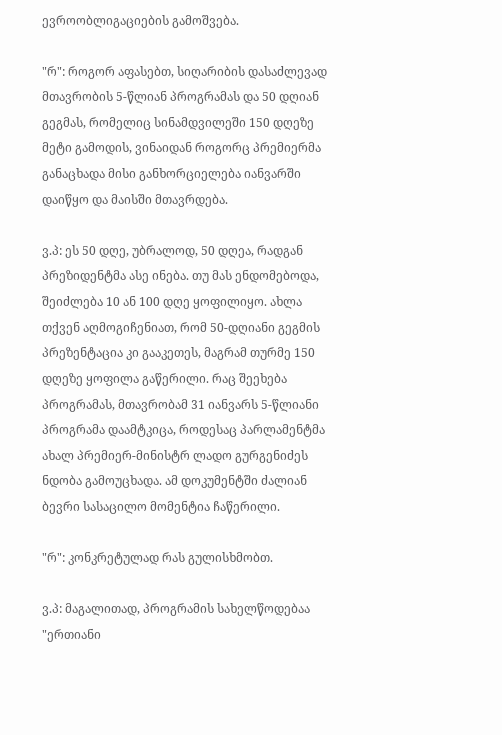ევროობლიგაციების გამოშვება.

"რ": როგორ აფასებთ, სიღარიბის დასაძლევად მთავრობის 5-წლიან პროგრამას და 50 დღიან გეგმას, რომელიც სინამდვილეში 150 დღეზე მეტი გამოდის, ვინაიდან როგორც პრემიერმა განაცხადა მისი განხორციელება იანვარში დაიწყო და მაისში მთავრდება.

ვ.პ: ეს 50 დღე, უბრალოდ, 50 დღეა, რადგან პრეზიდენტმა ასე ინება. თუ მას ენდომებოდა, შეიძლება 10 ან 100 დღე ყოფილიყო. ახლა თქვენ აღმოგიჩენიათ, რომ 50-დღიანი გეგმის პრეზენტაცია კი გააკეთეს, მაგრამ თურმე 150 დღეზე ყოფილა გაწერილი. რაც შეეხება პროგრამას, მთავრობამ 31 იანვარს 5-წლიანი პროგრამა დაამტკიცა, როდესაც პარლამენტმა ახალ პრემიერ-მინისტრ ლადო გურგენიძეს ნდობა გამოუცხადა. ამ დოკუმენტში ძალიან ბევრი სასაცილო მომენტია ჩაწერილი.

"რ": კონკრეტულად რას გულისხმობთ.

ვ.პ: მაგალითად, პროგრამის სახელწოდებაა "ერთიანი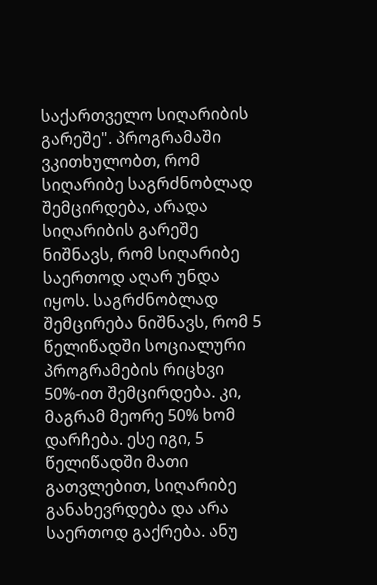საქართველო სიღარიბის გარეშე". პროგრამაში ვკითხულობთ, რომ სიღარიბე საგრძნობლად შემცირდება, არადა სიღარიბის გარეშე ნიშნავს, რომ სიღარიბე საერთოდ აღარ უნდა იყოს. საგრძნობლად შემცირება ნიშნავს, რომ 5 წელიწადში სოციალური პროგრამების რიცხვი 50%-ით შემცირდება. კი, მაგრამ მეორე 50% ხომ დარჩება. ესე იგი, 5 წელიწადში მათი გათვლებით, სიღარიბე განახევრდება და არა საერთოდ გაქრება. ანუ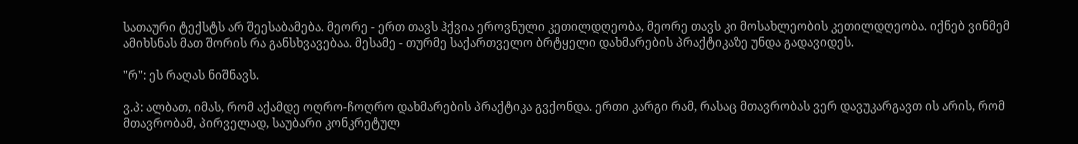სათაური ტექსტს არ შეესაბამება. მეორე - ერთ თავს ჰქვია ეროვნული კეთილდღეობა, მეორე თავს კი მოსახლეობის კეთილდღეობა. იქნებ ვინმემ ამიხსნას მათ შორის რა განსხვავებაა. მესამე - თურმე საქართველო ბრტყელი დახმარების პრაქტიკაზე უნდა გადავიდეს.

"რ": ეს რაღას ნიშნავს.

ვ.პ: ალბათ, იმას, რომ აქამდე ოღრო-ჩოღრო დახმარების პრაქტიკა გვქონდა. ერთი კარგი რამ, რასაც მთავრობას ვერ დავუკარგავთ ის არის, რომ მთავრობამ, პირველად, საუბარი კონკრეტულ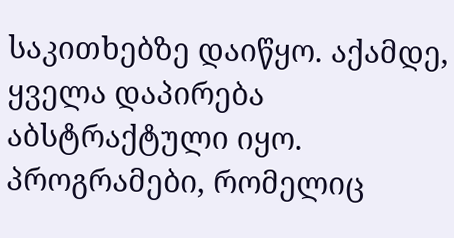საკითხებზე დაიწყო. აქამდე, ყველა დაპირება აბსტრაქტული იყო. პროგრამები, რომელიც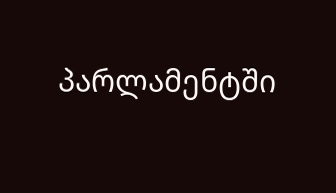პარლამენტში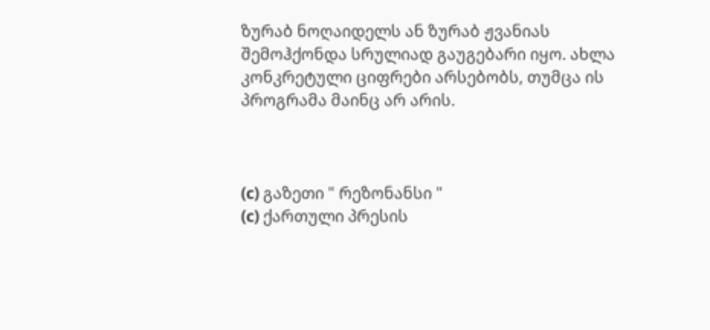ზურაბ ნოღაიდელს ან ზურაბ ჟვანიას შემოჰქონდა სრულიად გაუგებარი იყო. ახლა კონკრეტული ციფრები არსებობს, თუმცა ის პროგრამა მაინც არ არის.



(c) გაზეთი " რეზონანსი "
(c) ქართული პრესის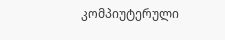კომპიუტერული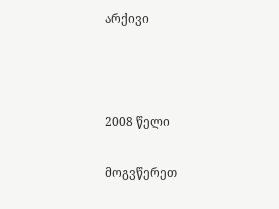არქივი



2008 წელი

მოგვწერეთ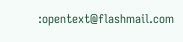:opentext@flashmail.com